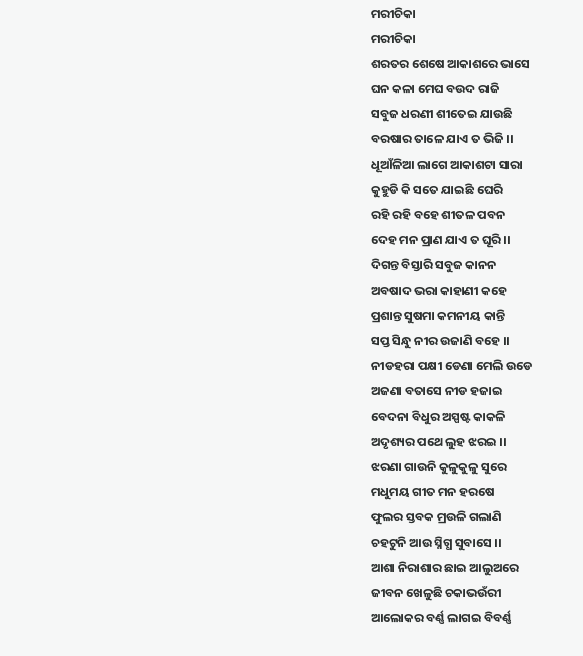ମରୀଚିକା
ମରୀଚିକା
ଶରତର ଶେଷେ ଆକାଶରେ ଭାସେ
ଘନ କଳା ମେଘ ବଉଦ ରାଜି
ସବୁଜ ଧରଣୀ ଶୀତେଇ ଯାଉଛି
ବରଷାର ତାଳେ ଯାଏ ତ ଭିଜି ।।
ଧୂଆଁଳିଆ ଲାଗେ ଆକାଶଟା ସାରା
କୁହୁଡି କି ସତେ ଯାଇଛି ଘେରି
ରହି ରହି ବହେ ଶୀତଳ ପବନ
ଦେହ ମନ ପ୍ରାଣ ଯାଏ ତ ଘୂରି ।।
ଦିଗନ୍ତ ବିସ୍ତାରି ସବୁଜ କାନନ
ଅବଷାଦ ଭରା କାହାଣୀ କହେ
ପ୍ରଶାନ୍ତ ସୁଷମା କମନୀୟ କାନ୍ତି
ସପ୍ତ ସିନ୍ଧୁ ନୀର ଉଜାଣି ବହେ ।।
ନୀଡହରା ପକ୍ଷୀ ଡେଣା ମେଲି ଉଡେ
ଅଜଣା ବତାସେ ନୀଡ ହଜାଇ
ବେଦନା ବିଧୁର ଅସ୍ପଷ୍ଟ କାକଳି
ଅଦୃଶ୍ୟର ପଥେ ଲୁହ ଝରଇ ।।
ଝରଣା ଗାଉନି କୁଳୁକୁଳୁ ସୁରେ
ମଧୁମୟ ଗୀତ ମନ ହରଷେ
ଫୁଲର ସ୍ତବକ ମ୍ରଉଳି ଗଲାଣି
ଚହଟୁନି ଆଉ ସ୍ନିଗ୍ଧ ସୁବାସେ ।।
ଆଶା ନିରାଶାର ଛାଇ ଆଲୁଅରେ
ଜୀବନ ଖେଳୁଛି ଚକାଭଉଁରୀ
ଆଲୋକର ବର୍ଣ୍ଣ ଲାଗଇ ବିବର୍ଣ୍ଣ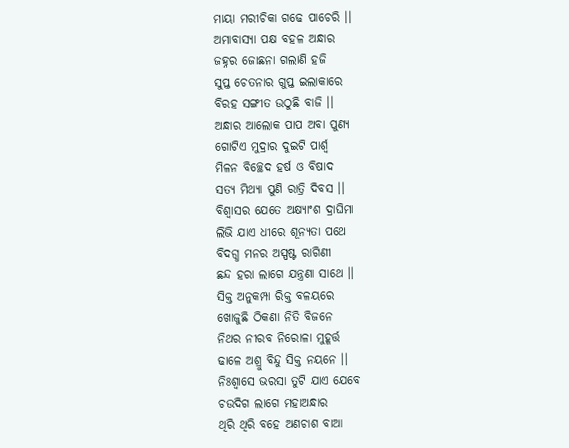ମାୟା ମରୀଚିକା ଗଢେ ପାଚେରି ।।
ଅମାବାସ୍ୟା ପକ୍ଷ ବହଳ ଅନ୍ଧାର
ଜହ୍ନର ଜୋଛନା ଗଲାଣି ହଜି
ସୁପ୍ତ ଚେତନାର ଗୁପ୍ତ ଇଲାକାରେ
ବିରହ ସଙ୍ଗୀତ ଉଠୁଛି ବାଜି ।।
ଅନ୍ଧାର ଆଲୋକ ପାପ ଅବା ପୁଣ୍ୟ
ଗୋଟିଏ ମୁଦ୍ରାର ଦୁଇଟି ପାର୍ଶ୍ବ
ମିଳନ ବିଚ୍ଛେଦ ହର୍ଷ ଓ ବିଷାଦ
ସତ୍ୟ ମିଥ୍ୟା ପୁଣି ରାତ୍ରି ଦିବସ ।।
ବିଶ୍ବାସର ଯେତେ ଅକ୍ଷ୍ୟାଂଶ ଦ୍ରାଘିମା
ଲିଭି ଯାଏ ଧୀରେ ଶୂନ୍ୟତା ପଥେ
ବିଦଗ୍ଧ ମନର ଅସ୍ପଷ୍ଟ ରାଗିଣୀ
ଛନ୍ଦ ହରା ଲାଗେ ଯନ୍ତ୍ରଣା ସାଥେ ।।
ସିକ୍ତ ଅନୁକମ୍ପା ରିକ୍ତ ବଳୟରେ
ଖୋଜୁଛି ଠିକଣା ନିତି ବିଜନେ
ନିଥର ନୀରବ ନିରୋଳା ମୁହୂର୍ତ୍ତ
ଢାଳେ ଅଶ୍ରୁ ବିନ୍ଦୁ ସିକ୍ତ ନୟନେ ।।
ନିଃଶ୍ବାସେ ଭରସା ତୁଟି ଯାଏ ଯେବେ
ଚଉଦିଗ ଲାଗେ ମହାଅନ୍ଧାର
ଥିରି ଥିରି ବହେ ଅଣଚାଶ ବାଆ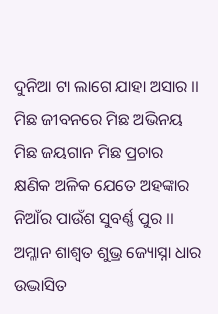ଦୁନିଆ ଟା ଲାଗେ ଯାହା ଅସାର ।।
ମିଛ ଜୀବନରେ ମିଛ ଅଭିନୟ
ମିଛ ଜୟଗାନ ମିଛ ପ୍ରଚାର
କ୍ଷଣିକ ଅଳିକ ଯେତେ ଅହଙ୍କାର
ନିଆଁର ପାଉଁଶ ସୁବର୍ଣ୍ଣ ପୁର ।।
ଅମ୍ଳାନ ଶାଶ୍ଵତ ଶୁଭ୍ର ଜ୍ୟୋସ୍ନା ଧାର
ଉଦ୍ଭାସିତ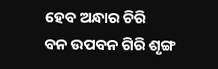ହେବ ଅନ୍ଧାର ଚିରି
ବନ ଉପବନ ଗିରି ଶୃଙ୍ଗ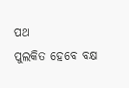ପଥ
ପୁଲକିତ ହେବେ ବକ୍ଷ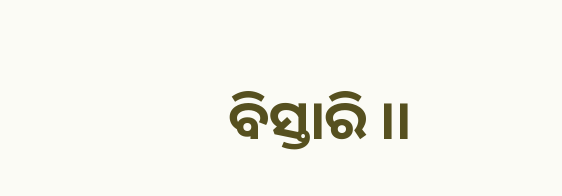ବିସ୍ତାରି ।।